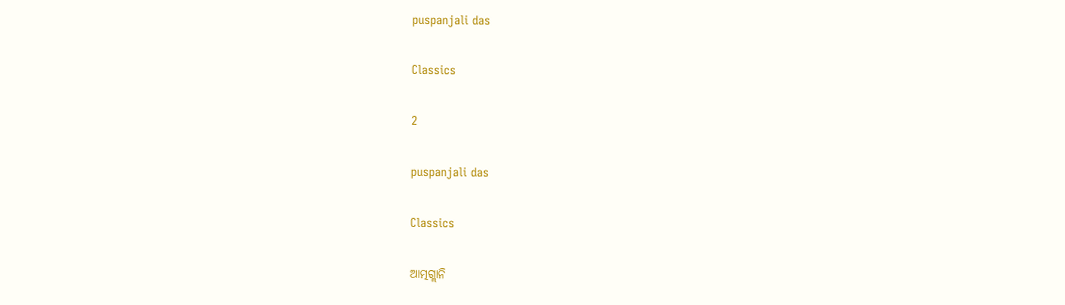puspanjali das

Classics

2

puspanjali das

Classics

ଆତ୍ମଗ୍ଲାନି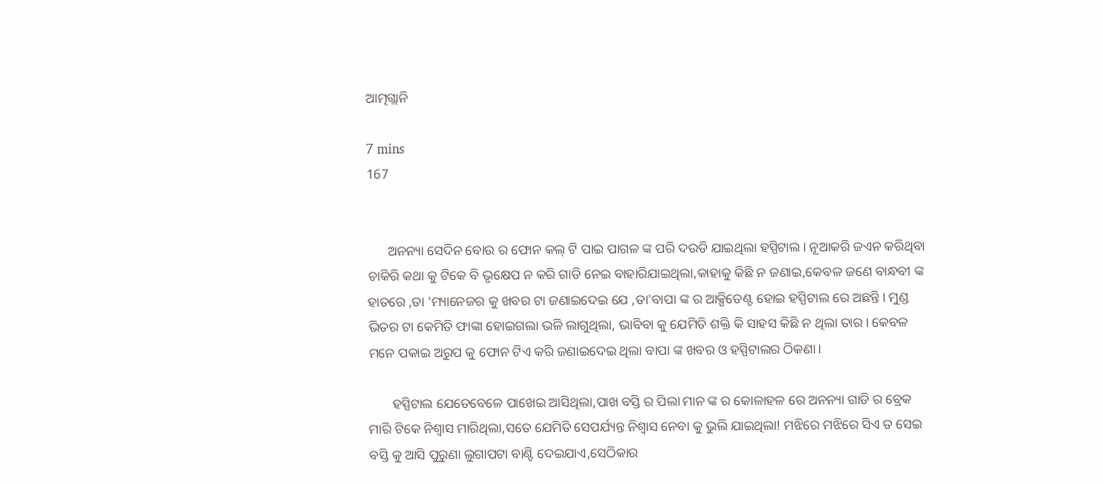ଆତ୍ମଗ୍ଲାନି

7 mins
167


      ଅନନ୍ୟା ସେଦିନ ବୋଉ ର ଫୋନ କଲ୍ ଟି ପାଇ ପାଗଳ ଙ୍କ ପରି ଦଉଡି ଯାଇଥିଲା ହସ୍ପିଟାଲ। ନୂଆକରି ଜଏନ କରିଥିବା ଚାକିରି କଥା କୁ ଟିକେ ବି ଭୃକ୍ଷେପ ନ କରି ଗାଡି ନେଇ ବାହାରିଯାଇଥିଲା,କାହାକୁ କିଛି ନ ଜଣାଇ,କେବଳ ଜଣେ ବାନ୍ଧବୀ ଙ୍କ ହାତରେ ,ତା 'ମ୍ୟାନେଜର କୁ ଖବର ଟା ଜଣାଇଦେଇ ଯେ ,ତା'ବାପା ଙ୍କ ର ଆକ୍ସିଡେଣ୍ଟ ହୋଇ ହସ୍ପିଟାଲ ରେ ଅଛନ୍ତି। ମୁଣ୍ଡ ଭିତର ଟା କେମିତି ଫାଙ୍କା ହୋଇଗଲା ଭଳି ଲାଗୁଥିଲା, ଭାବିବା କୁ ଯେମିତି ଶକ୍ତି କି ସାହସ କିଛି ନ ଥିଲା ତାର। କେବଳ ମନେ ପକାଇ ଅରୁପ କୁ ଫୋନ ଟିଏ କରି ଜଣାଇଦେଇ ଥିଲା ବାପା ଙ୍କ ଖବର ଓ ହସ୍ପିଟାଲର ଠିକଣା।

       ହସ୍ପିଟାଲ ଯେତେବେଳେ ପାଖେଇ ଆସିଥିଲା,ପାଖ ବସ୍ତି ର ପିଲା ମାନ ଙ୍କ ର କୋଳାହଳ ରେ ଅନନ୍ୟା ଗାଡି ର ବ୍ରେକ ମାରି ଟିକେ ନିଶ୍ୱାସ ମାରିଥିଲା,ସତେ ଯେମିତି ସେପର୍ଯ୍ୟନ୍ତ ନିଶ୍ୱାସ ନେବା କୁ ଭୁଲି ଯାଇଥିଲା! ମଝିରେ ମଝିରେ ସିଏ ତ ସେଇ ବସ୍ତି କୁ ଆସି ପୁରୁଣା ଲୁଗାପଟା ବାଣ୍ଟି ଦେଇଯାଏ,ସେଠିକାର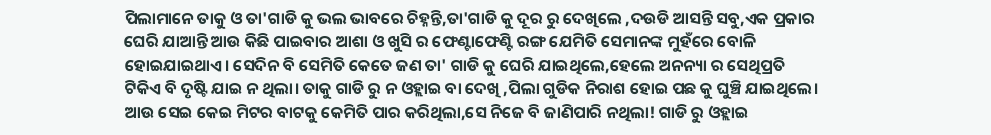ପିଲାମାନେ ତାକୁ ଓ ତା'ଗାଡି କୁ ଭଲ ଭାବରେ ଚିହ୍ନନ୍ତି,ତା'ଗାଡି କୁ ଦୂର ରୁ ଦେଖିଲେ ,ଦଉଡି ଆସନ୍ତି ସବୁ,ଏକ ପ୍ରକାର ଘେରି ଯାଆନ୍ତି ଆଉ କିଛି ପାଇବାର ଆଶା ଓ ଖୁସି ର ଫେଣ୍ଟାଫେଣ୍ଟି ରଙ୍ଗ ଯେମିତି ସେମାନଙ୍କ ମୁହଁରେ ବୋଳି ହୋଇଯାଇଥାଏ। ସେଦିନ ବି ସେମିତି କେତେ ଜଣ ତା' ଗାଡି କୁ ଘେରି ଯାଇଥିଲେ,ହେଲେ ଅନନ୍ୟା ର ସେଥିପ୍ରତି ଟିକିଏ ବି ଦୃଷ୍ଟି ଯାଇ ନ ଥିଲା। ତାକୁ ଗାଡି ରୁ ନ ଓହ୍ଲାଇ ବା ଦେଖି ,ପିଲା ଗୁଡିକ ନିରାଶ ହୋଇ ପଛ କୁ ଘୁଞ୍ଚି ଯାଇଥିଲେ। ଆଉ ସେଇ କେଇ ମିଟର ବାଟକୁ କେମିତି ପାର କରିଥିଲା,ସେ ନିଜେ ବି ଜାଣିପାରି ନଥିଲା! ଗାଡି ରୁ ଓହ୍ଲାଇ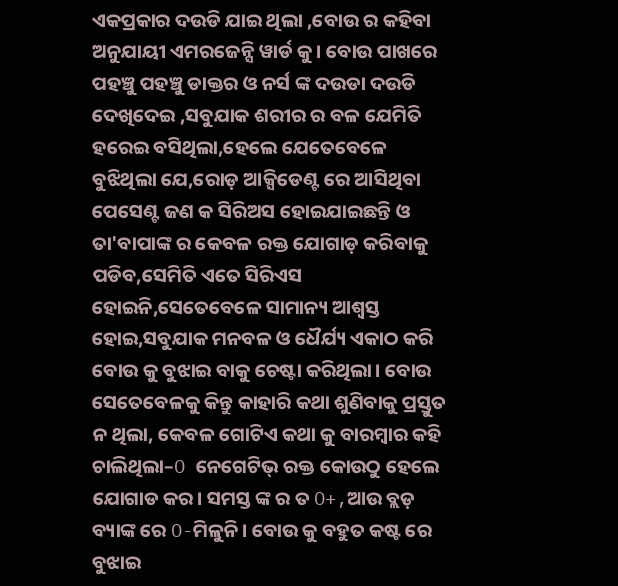ଏକପ୍ରକାର ଦଉଡି ଯାଇ ଥିଲା ,ବୋଉ ର କହିବା ଅନୁଯାୟୀ ଏମରଜେନ୍ସି ୱାର୍ଡ କୁ। ବୋଉ ପାଖରେ ପହଞ୍ଚୁ ପହଞ୍ଚୁ ଡାକ୍ତର ଓ ନର୍ସ ଙ୍କ ଦଉଡା ଦଉଡି ଦେଖିଦେଇ ,ସବୁଯାକ ଶରୀର ର ବଳ ଯେମିତି ହରେଇ ବସିଥିଲା,ହେଲେ ଯେତେବେଳେ ବୁଝିଥିଲା ଯେ,ରୋଡ଼ ଆକ୍ସିଡେଣ୍ଟ ରେ ଆସିଥିବା ପେସେଣ୍ଟ ଜଣ କ ସିରିଅସ ହୋଇଯାଇଛନ୍ତି ଓ ତା'ବାପାଙ୍କ ର କେବଳ ରକ୍ତ ଯୋଗାଡ଼ କରିବାକୁ ପଡିବ,ସେମିତି ଏତେ ସିରିଏସ ହୋଇନି,ସେତେବେଳେ ସାମାନ୍ୟ ଆଶ୍ୱସ୍ତ ହୋଇ,ସବୁଯାକ ମନବଳ ଓ ଧୈର୍ଯ୍ୟ ଏକାଠ କରି ବୋଉ କୁ ବୁଝାଇ ବାକୁ ଚେଷ୍ଟା କରିଥିଲା। ବୋଉ ସେତେବେଳକୁ କିନ୍ତୁ କାହାରି କଥା ଶୁଣିବାକୁ ପ୍ରସ୍ତୁତ ନ ଥିଲା, କେବଳ ଗୋଟିଏ କଥା କୁ ବାରମ୍ବାର କହି ଚାଲିଥିଲା–O ନେଗେଟିଭ୍ ରକ୍ତ କୋଉଠୁ ହେଲେ ଯୋଗାଡ କର। ସମସ୍ତ ଙ୍କ ର ତ O+,ଆଉ ବ୍ଲଡ଼ ବ୍ୟାଙ୍କ ରେ O-ମିଳୁନି। ବୋଉ କୁ ବହୁତ କଷ୍ଟ ରେ ବୁଝାଇ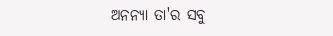ଅନନ୍ୟା ତା'ର ସବୁ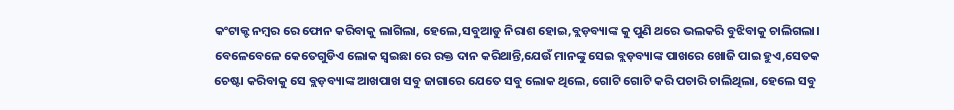କଂଟାକ୍ଟ ନମ୍ବର ରେ ଫୋନ କରିବାକୁ ଲାଗିଲା, ହେଲେ,ସବୁଆଡୁ ନିରାଶ ହୋଇ,ବ୍ଲଡ଼ବ୍ୟାଙ୍କ କୁ ପୁଣି ଥରେ ଭଲକରି ବୁଝିବାକୁ ଚାଲିଗଲା। ବେଳେବେଳେ କେତେଗୁଡିଏ ଲୋକ ସ୍ୱଇଛା ରେ ରକ୍ତ ଦାନ କରିଥାନ୍ତି,ଯେଉଁ ମାନଙ୍କୁ ସେଇ ବ୍ଲଡ଼ବ୍ୟାଙ୍କ ପାଖରେ ଖୋଜି ପାଇ ହୁଏ,ସେତକ ଚେଷ୍ଟା କରିବାକୁ ସେ ବ୍ଲଡ଼ବ୍ୟାଙ୍କ ଆଖପାଖ ସବୁ ଜାଗାରେ ଯେତେ ସବୁ ଲୋକ ଥିଲେ, ଗୋଟି ଗୋଟି କରି ପଚାରି ଚାଲିଥିଲା, ହେଲେ ସବୁ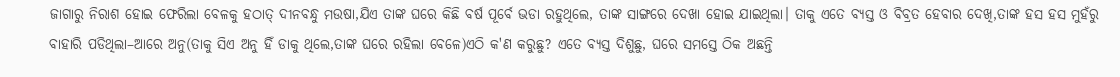ଜାଗାରୁ ନିରାଶ ହୋଇ ଫେରିଲା ବେଳକୁ ହଠାତ୍ ଦୀନବନ୍ଧୁ ମଉଷା,ଯିଏ ତାଙ୍କ ଘରେ କିଛି ବର୍ଷ ପୂର୍ବେ ଭଡା ରହୁଥିଲେ, ତାଙ୍କ ସାଙ୍ଗରେ ଦେଖା ହୋଇ ଯାଇଥିଲା। ତାକୁ ଏତେ ବ୍ୟସ୍ତ ଓ ବିବ୍ରତ ହେବାର ଦେଖି,ତାଙ୍କ ହସ ହସ ମୁହଁରୁ ବାହାରି ପଡିଥିଲା–ଆରେ ଅନୁ(ତାକୁ ସିଏ ଅନୁ ହିଁ ଡାକୁ ଥିଲେ,ତାଙ୍କ ଘରେ ରହିଲା ବେଳେ)ଏଠି କ'ଣ କରୁଛୁ? ଏତେ ବ୍ୟସ୍ତ ଦିଶୁଛୁ, ଘରେ ସମସ୍ତେ ଠିକ ଅଛନ୍ତି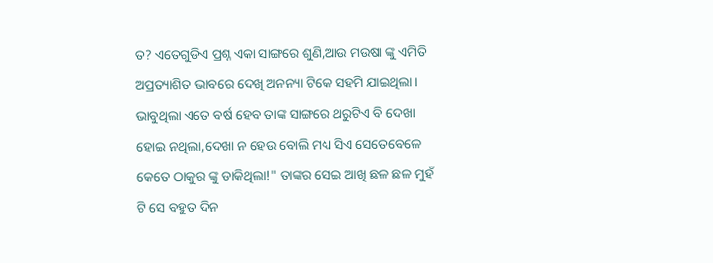ତ? ଏତେଗୁଡିଏ ପ୍ରଶ୍ନ ଏକା ସାଙ୍ଗରେ ଶୁଣି,ଆଉ ମଉଷା ଙ୍କୁ ଏମିତି ଅପ୍ରତ୍ୟାଶିତ ଭାବରେ ଦେଖି ଅନନ୍ୟା ଟିକେ ସହମି ଯାଇଥିଲା। ଭାବୁଥିଲା ଏତେ ବର୍ଷ ହେବ ତାଙ୍କ ସାଙ୍ଗରେ ଥରୁଟିଏ ବି ଦେଖା ହୋଇ ନଥିଲା,ଦେଖା ନ ହେଉ ବୋଲି ମଧ୍ୟ ସିଏ ସେତେବେଳେ କେତେ ଠାକୁର ଙ୍କୁ ଡାକିଥିଲା!" ତାଙ୍କର ସେଇ ଆଖି ଛଳ ଛଳ ମୁହଁ ଟି ସେ ବହୁତ ଦିନ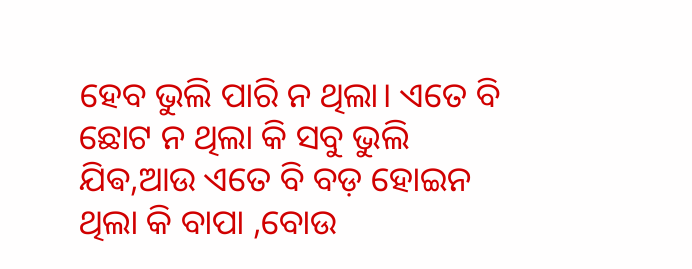ହେବ ଭୁଲି ପାରି ନ ଥିଲା। ଏତେ ବି ଛୋଟ ନ ଥିଲା କି ସବୁ ଭୁଲି ଯିଵ,ଆଉ ଏତେ ବି ବଡ଼ ହୋଇନ ଥିଲା କି ବାପା ,ବୋଉ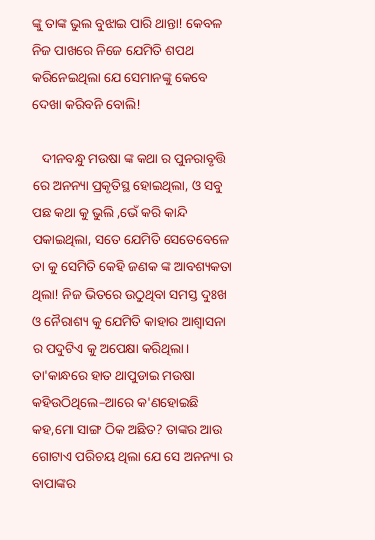ଙ୍କୁ ତାଙ୍କ ଭୁଲ ବୁଝାଇ ପାରି ଥାନ୍ତା! କେବଳ ନିଜ ପାଖରେ ନିଜେ ଯେମିତି ଶପଥ କରିନେଇଥିଲା ଯେ ସେମାନଙ୍କୁ କେବେ ଦେଖା କରିବନି ବୋଲି!

   ଦୀନବନ୍ଧୁ ମଉଷା ଙ୍କ କଥା ର ପୁନରାବୃତ୍ତି ରେ ଅନନ୍ୟା ପ୍ରକୃତିସ୍ଥ ହୋଇଥିଲା, ଓ ସବୁ ପଛ କଥା କୁ ଭୁଲି ,ଭେଁ କରି କାନ୍ଦି ପକାଇଥିଲା, ସତେ ଯେମିତି ସେତେବେଳେ ତା କୁ ସେମିତି କେହି ଜଣକ ଙ୍କ ଆବଶ୍ୟକତା ଥିଲା! ନିଜ ଭିତରେ ଉଠୁଥିବା ସମସ୍ତ ଦୁଃଖ ଓ ନୈରାଶ୍ୟ କୁ ଯେମିତି କାହାର ଆଶ୍ୱାସନା ର ପଦୁଟିଏ କୁ ଅପେକ୍ଷା କରିଥିଲା। ତା'କାନ୍ଧରେ ହାତ ଥାପୁଡାଇ ମଉଷା କହିଉଠିଥିଲେ–ଆରେ କ'ଣହୋଇଛି କହ,ମୋ ସାଙ୍ଗ ଠିକ ଅଛିତ? ତାଙ୍କର ଆଉ ଗୋଟାଏ ପରିଚୟ ଥିଲା ଯେ ସେ ଅନନ୍ୟା ର ବାପାଙ୍କର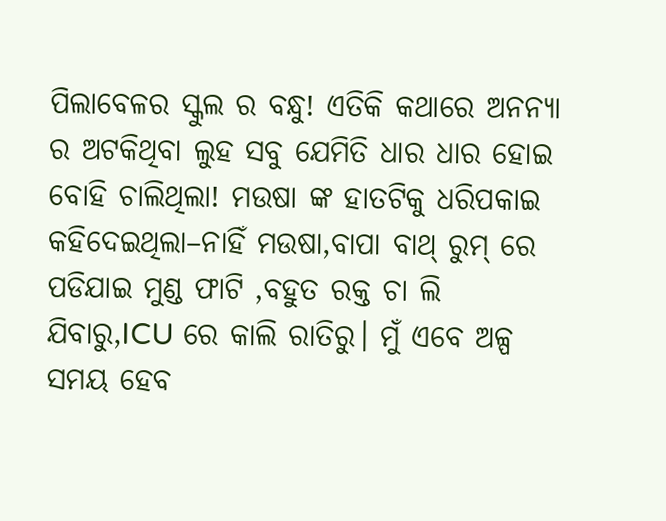ପିଲାବେଳର ସ୍କୁଲ ର ବନ୍ଧୁ! ଏତିକି କଥାରେ ଅନନ୍ୟା ର ଅଟକିଥିବା ଲୁହ ସବୁ ଯେମିତି ଧାର ଧାର ହୋଇ ବୋହି ଚାଲିଥିଲା! ମଉଷା ଙ୍କ ହାତଟିକୁ ଧରିପକାଇ କହିଦେଇଥିଲା–ନାହିଁ ମଉଷା,ବାପା ବାଥ୍ ରୁମ୍ ରେ ପଡିଯାଇ ମୁଣ୍ଡ ଫାଟି ,ବହୁତ ରକ୍ତ ଚା ଲି ଯିବାରୁ,ICU ରେ କାଲି ରାତିରୁ। ମୁଁ ଏବେ ଅଳ୍ପ ସମୟ ହେବ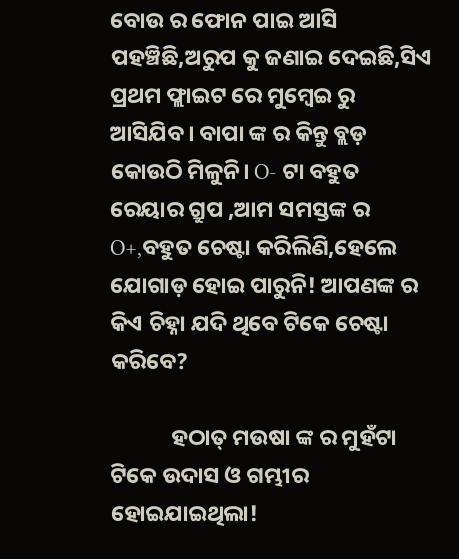ବୋଉ ର ଫୋନ ପାଇ ଆସି ପହଞ୍ଚିଛି,ଅରୁପ କୁ ଜଣାଇ ଦେଇଛି,ସିଏ ପ୍ରଥମ ଫ୍ଲାଇଟ ରେ ମୁମ୍ବେଇ ରୁ ଆସିଯିବ। ବାପା ଙ୍କ ର କିନ୍ତୁ ବ୍ଲଡ଼ କୋଉଠି ମିଳୁନି। O- ଟା ବହୁତ ରେୟାର ଗ୍ରୁପ ,ଆମ ସମସ୍ତଙ୍କ ର O+,ବହୁତ ଚେଷ୍ଟା କରିଲିଣି,ହେଲେ ଯୋଗାଡ଼ ହୋଇ ପାରୁନି! ଆପଣଙ୍କ ର କିଏ ଚିହ୍ନା ଯଦି ଥିବେ ଟିକେ ଚେଷ୍ଟା କରିବେ?

            ହଠାତ୍ ମଉଷା ଙ୍କ ର ମୁହଁଟା ଟିକେ ଉଦାସ ଓ ଗମ୍ଭୀର ହୋଇଯାଇଥିଲା!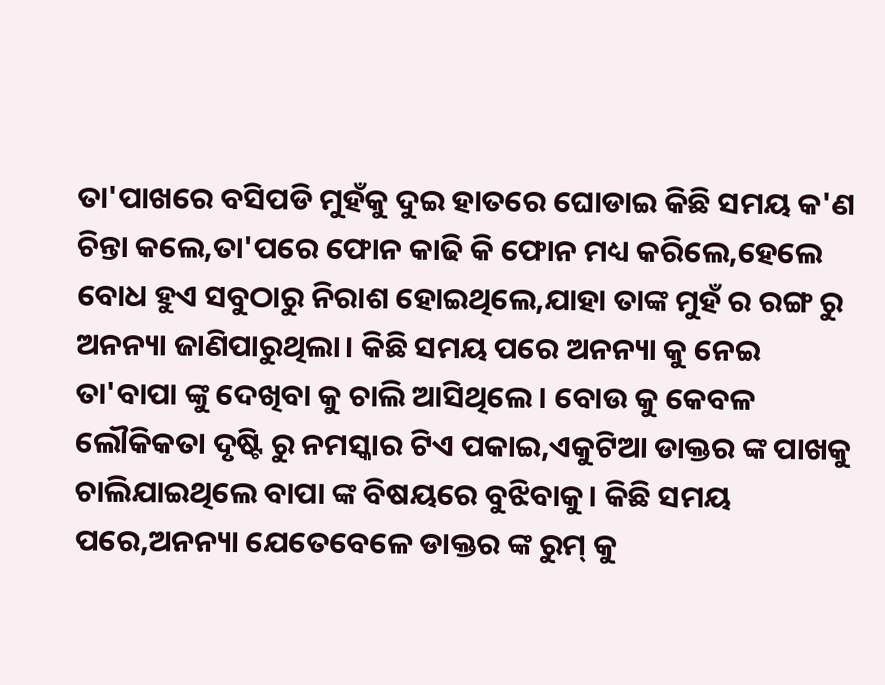ତା'ପାଖରେ ବସିପଡି ମୁହଁକୁ ଦୁଇ ହାତରେ ଘୋଡାଇ କିଛି ସମୟ କ'ଣ ଚିନ୍ତା କଲେ,ତା'ପରେ ଫୋନ କାଢି କି ଫୋନ ମଧ୍ୟ କରିଲେ,ହେଲେ ବୋଧ ହୁଏ ସବୁଠାରୁ ନିରାଶ ହୋଇଥିଲେ,ଯାହା ତାଙ୍କ ମୁହଁ ର ରଙ୍ଗ ରୁ ଅନନ୍ୟା ଜାଣିପାରୁଥିଲା। କିଛି ସମୟ ପରେ ଅନନ୍ୟା କୁ ନେଇ ତା'ବାପା ଙ୍କୁ ଦେଖିବା କୁ ଚାଲି ଆସିଥିଲେ। ବୋଉ କୁ କେବଳ ଲୌକିକତା ଦୃଷ୍ଟି ରୁ ନମସ୍କାର ଟିଏ ପକାଇ,ଏକୁଟିଆ ଡାକ୍ତର ଙ୍କ ପାଖକୁ ଚାଲିଯାଇଥିଲେ ବାପା ଙ୍କ ବିଷୟରେ ବୁଝିବାକୁ। କିଛି ସମୟ ପରେ,ଅନନ୍ୟା ଯେତେବେଳେ ଡାକ୍ତର ଙ୍କ ରୁମ୍ କୁ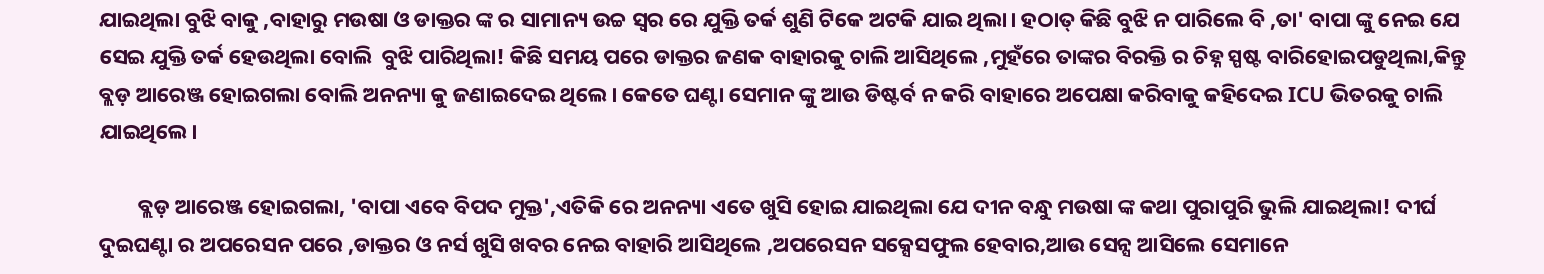ଯାଇଥିଲା ବୁଝି ବାକୁ ,ବାହାରୁ ମଉଷା ଓ ଡାକ୍ତର ଙ୍କ ର ସାମାନ୍ୟ ଉଚ୍ଚ ସ୍ୱର ରେ ଯୁକ୍ତି ତର୍କ ଶୁଣି ଟିକେ ଅଟକି ଯାଇ ଥିଲା। ହଠାତ୍ କିଛି ବୁଝି ନ ପାରିଲେ ବି ,ତା' ବାପା ଙ୍କୁ ନେଇ ଯେ ସେଇ ଯୁକ୍ତି ତର୍କ ହେଉଥିଲା ବୋଲି  ବୁଝି ପାରିଥିଲା! କିଛି ସମୟ ପରେ ଡାକ୍ତର ଜଣକ ବାହାରକୁ ଚାଲି ଆସିଥିଲେ ,ମୁହଁରେ ତାଙ୍କର ବିରକ୍ତି ର ଚିହ୍ନ ସ୍ପଷ୍ଟ ବାରିହୋଇପଡୁଥିଲା,କିନ୍ତୁ ବ୍ଲଡ଼ ଆରେଞ୍ଜ ହୋଇଗଲା ବୋଲି ଅନନ୍ୟା କୁ ଜଣାଇଦେଇ ଥିଲେ। କେତେ ଘଣ୍ଟା ସେମାନ ଙ୍କୁ ଆଉ ଡିଷ୍ଟର୍ବ ନ କରି ବାହାରେ ଅପେକ୍ଷା କରିବାକୁ କହିଦେଇ ICU ଭିତରକୁ ଚାଲି ଯାଇଥିଲେ।

        ବ୍ଲଡ଼ ଆରେଞ୍ଜ ହୋଇଗଲା, 'ବାପା ଏବେ ବିପଦ ମୁକ୍ତ',ଏତିକି ରେ ଅନନ୍ୟା ଏତେ ଖୁସି ହୋଇ ଯାଇଥିଲା ଯେ ଦୀନ ବନ୍ଧୁ ମଉଷା ଙ୍କ କଥା ପୁରାପୁରି ଭୁଲି ଯାଇଥିଲା! ଦୀର୍ଘ ଦୁଇଘଣ୍ଟା ର ଅପରେସନ ପରେ ,ଡାକ୍ତର ଓ ନର୍ସ ଖୁସି ଖବର ନେଇ ବାହାରି ଆସିଥିଲେ ,ଅପରେସନ ସକ୍ସେସଫୁଲ ହେବାର,ଆଉ ସେନ୍ସ ଆସିଲେ ସେମାନେ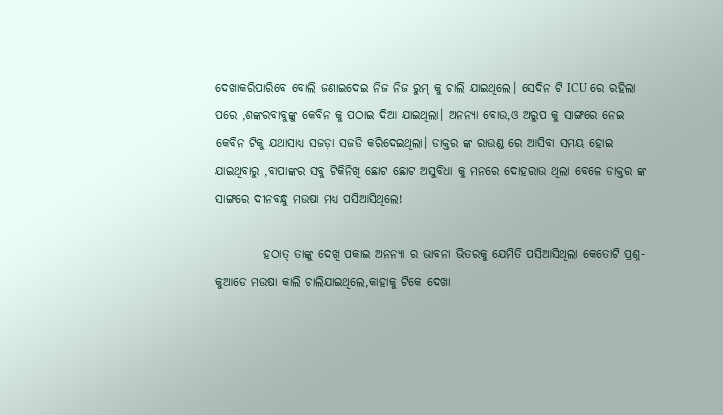ଦେଖାକରିପାରିବେ ବୋଲି ଜଣାଇଦେଇ ନିଜ ନିଜ ରୁମ୍ କୁ ଚାଲି ଯାଇଥିଲେ। ସେଦିନ ଟି ICU ରେ ରହିଲା ପରେ ,ଶଙ୍କରବାବୁଙ୍କୁ କେବିନ କୁ ପଠାଇ ଦିଆ ଯାଇଥିଲା। ଅନନ୍ୟା ବୋଉ,ଓ ଅରୁପ କୁ ସାଙ୍ଗରେ ନେଇ କେବିନ ଟିକୁ ଯଥାସାଧ୍ୟ ସଜଡ଼ା ସଜଡି କରିଦେଇଥିଲା। ଡାକ୍ତର ଙ୍କ ରାଉଣ୍ଡ ରେ ଆସିବା ସମୟ ହୋଇ ଯାଇଥିବାରୁ ,ବାପାଙ୍କର ସବୁ ଟିକିନିଖି ଛୋଟ ଛୋଟ ଅସୁବିଧା କୁ ମନରେ ଦୋହରାଉ ଥିଲା ବେଳେ ଡାକ୍ତର ଙ୍କ ସାଙ୍ଗରେ ଦୀନବନ୍ଧୁ ମଉଷା ମଧ୍ୟ ପସିଆସିଥିଲେ!

          ହଠାତ୍ ତାଙ୍କୁ ଦେଖି ପକାଇ ଅନନ୍ୟା ର ଭାବନା ଭିତରକୁ ଯେମିତି ପସିଆସିଥିଲା କେତୋଟି ପ୍ରଶ୍ନ-କୁଆଡେ ମଉଷା କାଲି ଚାଲିଯାଇଥିଲେ,କାହାକୁ ଟିକେ ଦେଖା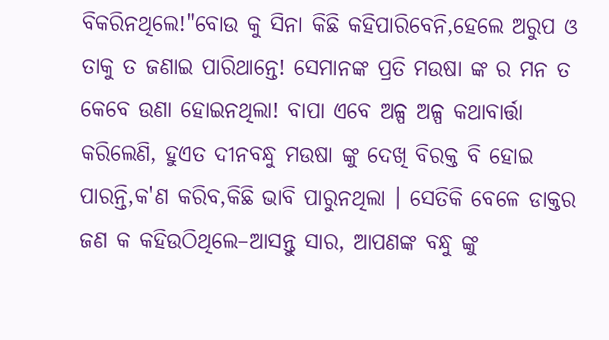ବିକରିନଥିଲେ!"ବୋଉ କୁ ସିନା କିଛି କହିପାରିବେନି,ହେଲେ ଅରୁପ ଓ ତାକୁ ତ ଜଣାଇ ପାରିଥାନ୍ତେ! ସେମାନଙ୍କ ପ୍ରତି ମଉଷା ଙ୍କ ର ମନ ତ କେବେ ଉଣା ହୋଇନଥିଲା! ବାପା ଏବେ ଅଳ୍ପ ଅଳ୍ପ କଥାବାର୍ତ୍ତା କରିଲେଣି, ହୁଏତ ଦୀନବନ୍ଧୁ ମଉଷା ଙ୍କୁ ଦେଖି ବିରକ୍ତ ବି ହୋଇ ପାରନ୍ତି,କ'ଣ କରିବ,କିଛି ଭାବି ପାରୁନଥିଲା । ସେତିକି ବେଳେ ଡାକ୍ତର ଜଣ କ କହିଉଠିଥିଲେ–ଆସନ୍ତୁ ସାର, ଆପଣଙ୍କ ବନ୍ଧୁ ଙ୍କୁ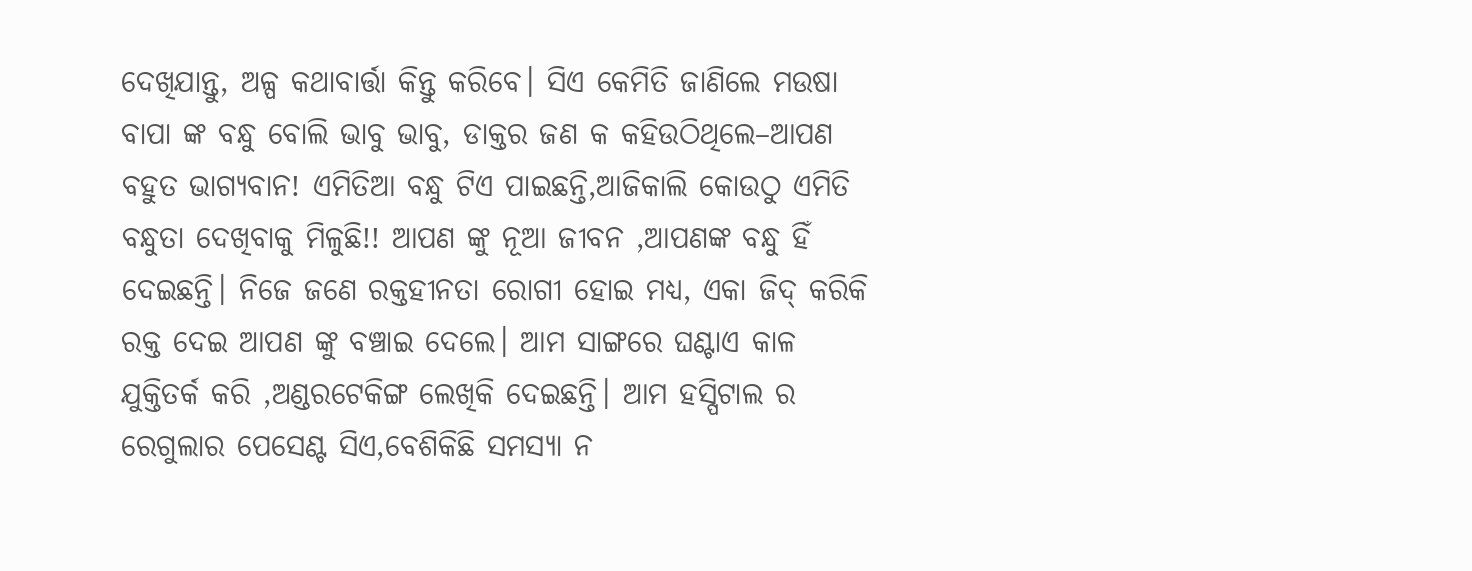ଦେଖିଯାନ୍ତୁ, ଅଳ୍ପ କଥାବାର୍ତ୍ତା କିନ୍ତୁ କରିବେ। ସିଏ କେମିତି ଜାଣିଲେ ମଉଷା ବାପା ଙ୍କ ବନ୍ଧୁ ବୋଲି ଭାବୁ ଭାବୁ, ଡାକ୍ତର ଜଣ କ କହିଉଠିଥିଲେ–ଆପଣ ବହୁତ ଭାଗ୍ୟବାନ! ଏମିତିଆ ବନ୍ଧୁ ଟିଏ ପାଇଛନ୍ତି,ଆଜିକାଲି କୋଉଠୁ ଏମିତି ବନ୍ଧୁତା ଦେଖିବାକୁ ମିଳୁଛି!! ଆପଣ ଙ୍କୁ ନୂଆ ଜୀବନ ,ଆପଣଙ୍କ ବନ୍ଧୁ ହିଁ ଦେଇଛନ୍ତି। ନିଜେ ଜଣେ ରକ୍ତହୀନତା ରୋଗୀ ହୋଇ ମଧ୍ୟ, ଏକା ଜିଦ୍ କରିକି ରକ୍ତ ଦେଇ ଆପଣ ଙ୍କୁ ବଞ୍ଚାଇ ଦେଲେ। ଆମ ସାଙ୍ଗରେ ଘଣ୍ଟାଏ କାଳ ଯୁକ୍ତିତର୍କ କରି ,ଅଣ୍ଡରଟେକିଙ୍ଗ ଲେଖିକି ଦେଇଛନ୍ତି। ଆମ ହସ୍ପିଟାଲ ର ରେଗୁଲାର ପେସେଣ୍ଟ ସିଏ,ବେଶିକିଛି ସମସ୍ୟା ନ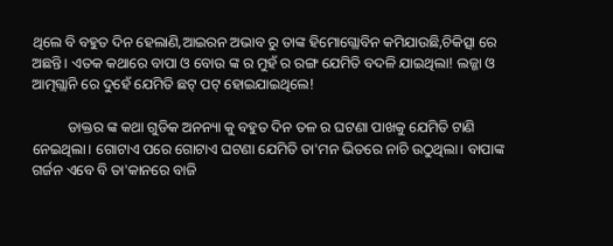ଥିଲେ ବି ବହୁତ ଦିନ ହେଲାଣି,ଆଇରନ ଅଭାବ ରୁ ତାଙ୍କ ହିମୋଗ୍ଲୋବିନ କମିଯାଉଛି,ଚିକିତ୍ସା ରେ ଅଛନ୍ତି। ଏତକ କଥାରେ ବାପା ଓ ବୋଉ ଙ୍କ ର ମୁହଁ ର ରଙ୍ଗ ଯେମିତି ବଦଳି ଯାଇଥିଲା! ଲଜ୍ଜା ଓ ଆତ୍ମଗ୍ଲାନି ରେ ଦୁହେଁ ଯେମିତି ଛଟ୍ ପଟ୍ ହୋଇଯାଇଥିଲେ!

          ଡାକ୍ତର ଙ୍କ କଥା ଗୁଡିକ ଅନନ୍ୟା କୁ ବହୁତ ଦିନ ତଳ ର ଘଟଣା ପାଖକୁ ଯେମିତି ଟାଣି ନେଇଥିଲା। ଗୋଟାଏ ପରେ ଗୋଟାଏ ଘଟଣା ଯେମିତି ତା'ମନ ଭିତରେ ନାଚି ଉଠୁଥିଲା। ବାପାଙ୍କ ଗର୍ଜନ ଏବେ ବି ତା'କାନରେ ବାଜି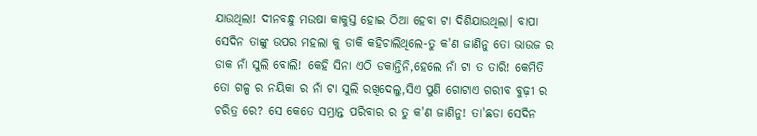ଯାଉଥିଲା! ଦୀନବନ୍ଧୁ ମଉଷା କାକୁସ୍ତ ହୋଇ ଠିଆ ହେବା ଟା ଦିଶିଯାଉଥିଲା। ବାପା ସେଦିନ ତାଙ୍କୁ ଉପର ମହଲା କୁ ଡାକି କହିଚାଲିଥିଲେ-ତୁ କ'ଣ ଜାଣିନୁ ତୋ ଭାଉଜ ର ଡାକ ନାଁ ସୁଲି ବୋଲି! କେହି ସିନା ଏଠି ଡକାନ୍ତିନି,ହେଲେ ନାଁ ଟା ତ ତାରି! କେମିତି ତୋ ଗଳ୍ପ ର ନୟିକା ର ନାଁ ଟା ସୁଲି ରଖିଦେଲୁ,ସିଏ ପୁଣି ଗୋଟାଏ ଗରୀବ ବୁଢ଼ୀ ର ଚରିତ୍ର ରେ? ସେ କେତେ ସମ୍ଭ୍ରାନ୍ତ ପରିବାର ର ତୁ କ'ଣ ଜାଣିନୁ! ତା'ଛଡା ସେଦିନ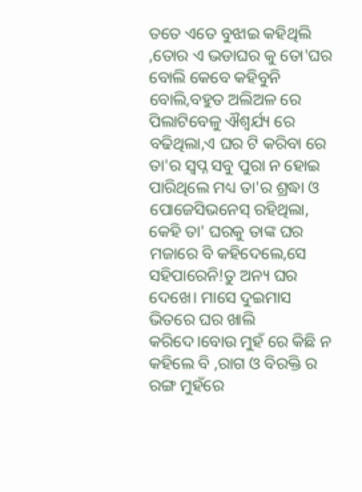ତତେ ଏତେ ବୁଝାଇ କହିଥିଲି ,ତୋର ଏ ଭଡାଘର କୁ ତୋ'ଘର ବୋଲି କେବେ କହିବୁନି ବୋଲି,ବହୁତ ଅଲିଅଳ ରେ ପିଲାଟିବେଳୁ ଐଶ୍ୱର୍ଯ୍ୟ ରେ ବଢିଥିଲା,ଏ ଘର ଟି କରିବା ରେ ତା'ର ସ୍ୱପ୍ନ ସବୁ ପୁରା ନ ହୋଇ ପାରିଥିଲେ ମଧ୍ୟ ତା'ର ଶ୍ରଦ୍ଧା ଓ ପୋଜେସିଭନେସ୍ ରହିଥିଲା, କେହି ତା' ଘରକୁ ତାଙ୍କ ଘର ମଜାରେ ବି କହିଦେଲେ,ସେ ସହିପାରେନି!ତୁ ଅନ୍ୟ ଘର ଦେଖେ। ମାସେ ଦୁଇମାସ ଭିତରେ ଘର ଖାଲି କରିଦେ।ବୋଉ ମୁହଁ ରେ କିଛି ନ କହିଲେ ବି ,ରାଗ ଓ ବିରକ୍ତି ର ରଙ୍ଗ ମୁହଁରେ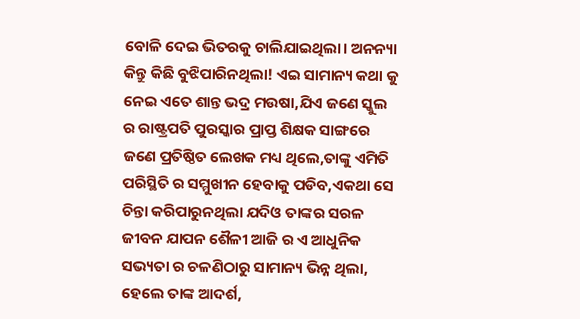ବୋଳି ଦେଇ ଭିତରକୁ ଚାଲିଯାଇଥିଲା। ଅନନ୍ୟା କିନ୍ତୁ କିଛି ବୁଝିପାରିନଥିଲା! ଏଇ ସାମାନ୍ୟ କଥା କୁ ନେଇ ଏତେ ଶାନ୍ତ ଭଦ୍ର ମଉଷା,ଯିଏ ଜଣେ ସ୍କୁଲ ର ରାଷ୍ଟ୍ରପତି ପୁରସ୍କାର ପ୍ରାପ୍ତ ଶିକ୍ଷକ ସାଙ୍ଗରେ ଜଣେ ପ୍ରତିଷ୍ଠିତ ଲେଖକ ମଧ୍ୟ ଥିଲେ,ତାଙ୍କୁ ଏମିତି ପରିସ୍ଥିତି ର ସମ୍ମୁଖୀନ ହେବାକୁ ପଡିବ,ଏକଥା ସେ ଚିନ୍ତା କରିପାରୁନଥିଲା ଯଦିଓ ତାଙ୍କର ସରଳ ଜୀବନ ଯାପନ ଶୈଳୀ ଆଜି ର ଏ ଆଧୁନିକ ସଭ୍ୟତା ର ଚଳଣିଠାରୁ ସାମାନ୍ୟ ଭିନ୍ନ ଥିଲା, ହେଲେ ତାଙ୍କ ଆଦର୍ଶ,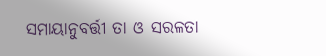ସମାୟାନୁବର୍ତ୍ତୀ ତା ଓ ସରଳତା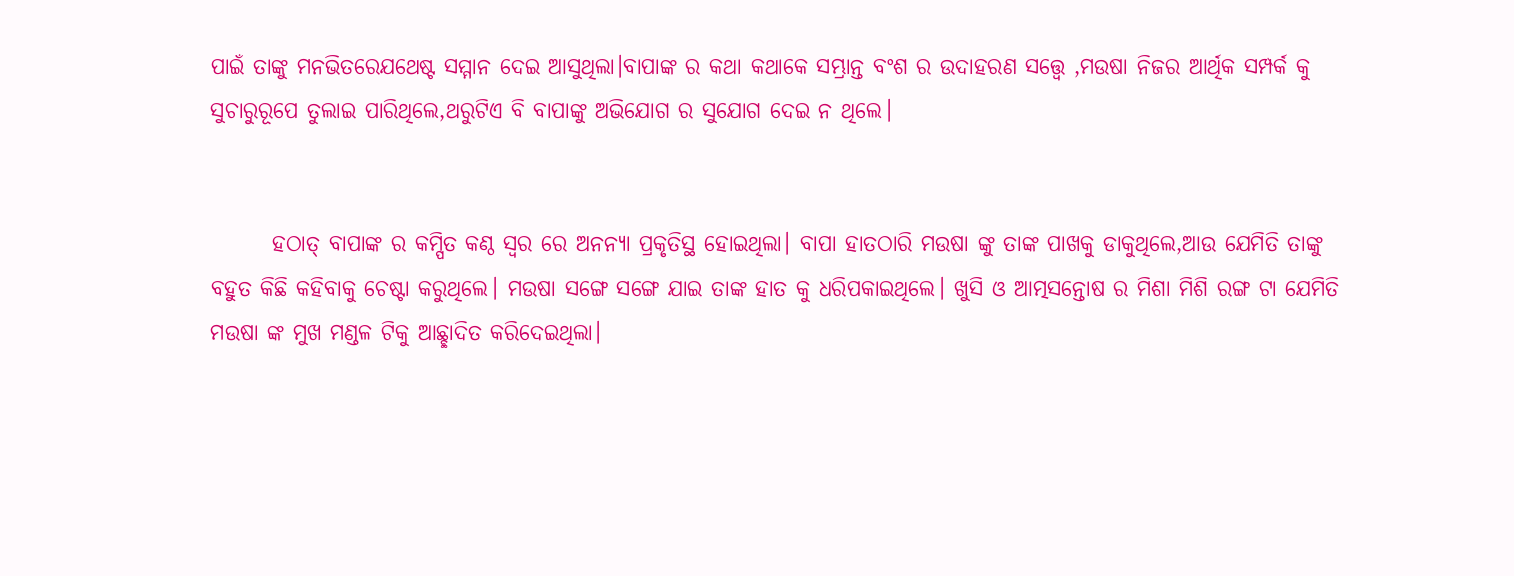ପାଇଁ ତାଙ୍କୁ ମନଭିତରେଯଥେଷ୍ଟ ସମ୍ମାନ ଦେଇ ଆସୁଥିଲା।ବାପାଙ୍କ ର କଥା କଥାକେ ସମ୍ଭ୍ରାନ୍ତ ବଂଶ ର ଉଦାହରଣ ସତ୍ତ୍ୱେ ,ମଉଷା ନିଜର ଆର୍ଥିକ ସମ୍ପର୍କ କୁ ସୁଚାରୁରୂପେ ତୁଲାଇ ପାରିଥିଲେ,ଥରୁଟିଏ ବି ବାପାଙ୍କୁ ଅଭିଯୋଗ ର ସୁଯୋଗ ଦେଇ ନ ଥିଲେ।


       ହଠାତ୍ ବାପାଙ୍କ ର କମ୍ପିତ କଣ୍ଠ ସ୍ୱର ରେ ଅନନ୍ୟା ପ୍ରକୃତିସ୍ଥ ହୋଇଥିଲା। ବାପା ହାତଠାରି ମଉଷା ଙ୍କୁ ତାଙ୍କ ପାଖକୁ ଡାକୁଥିଲେ,ଆଉ ଯେମିତି ତାଙ୍କୁ ବହୁତ କିଛି କହିବାକୁ ଚେଷ୍ଟା କରୁଥିଲେ। ମଉଷା ସଙ୍ଗେ ସଙ୍ଗେ ଯାଇ ତାଙ୍କ ହାତ କୁ ଧରିପକାଇଥିଲେ। ଖୁସି ଓ ଆତ୍ମସନ୍ତୋଷ ର ମିଶା ମିଶି ରଙ୍ଗ ଟା ଯେମିତି ମଉଷା ଙ୍କ ମୁଖ ମଣ୍ଡଳ ଟିକୁ ଆଛ୍ଛାଦିତ କରିଦେଇଥିଲା।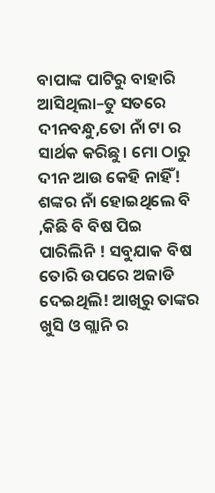ବାପାଙ୍କ ପାଟିରୁ ବାହାରି ଆସିଥିଲା–ତୁ ସତରେ ଦୀନବନ୍ଧୁ,ତୋ ନାଁ ଟା ର ସାର୍ଥକ କରିଛୁ। ମୋ ଠାରୁ ଦୀନ ଆଉ କେହି ନାହିଁ! ଶଙ୍କର ନାଁ ହୋଇଥିଲେ ବି ,କିଛି ବି ବିଷ ପିଇ ପାରିଲିନି ! ସବୁଯାକ ବିଷ ତୋରି ଉପରେ ଅଜାଡି ଦେଇଥିଲି! ଆଖିରୁ ତାଙ୍କର ଖୁସି ଓ ଗ୍ଲାନି ର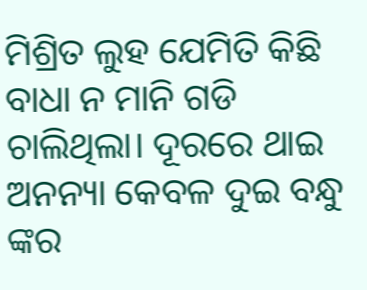ମିଶ୍ରିତ ଲୁହ ଯେମିତି କିଛି ବାଧା ନ ମାନି ଗଡି ଚାଲିଥିଲା। ଦୂରରେ ଥାଇ ଅନନ୍ୟା କେବଳ ଦୁଇ ବନ୍ଧୁ ଙ୍କର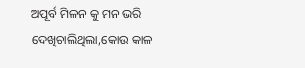ଅପୂର୍ବ ମିଳନ କୁ ମନ ଭରି ଦେଖିଚାଲିଥିଲା,କୋଉ କାଳ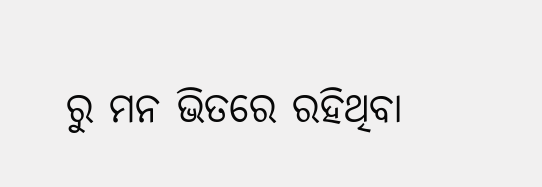ରୁ ମନ ଭିତରେ ରହିଥିବା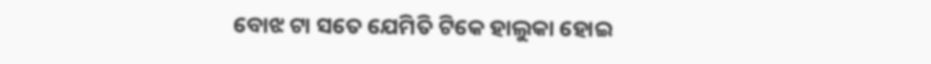ବୋଝ ଟା ସତେ ଯେମିତି ଟିକେ ହାଲୁକା ହୋଇ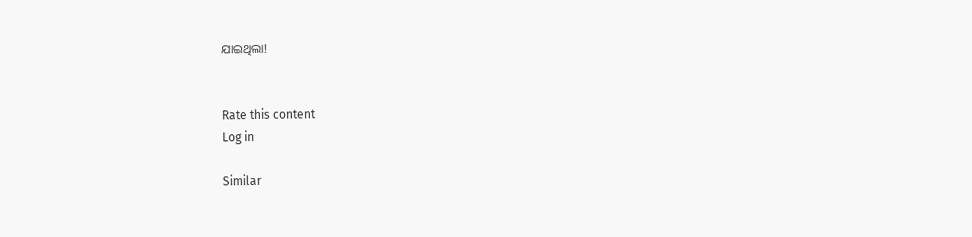ଯାଇଥିଲା!


Rate this content
Log in

Similar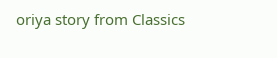oriya story from Classics